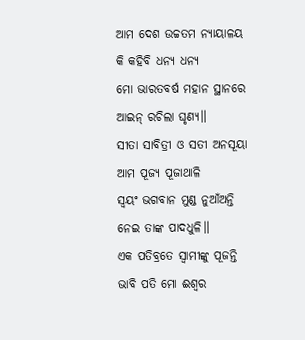ଆମ ଦେଶ ଉଚ୍ଚତମ ନ୍ୟାୟାଳୟ
କି କହିବି ଧନ୍ୟ ଧନ୍ୟ
ମୋ ଭାରତବର୍ଷ ମହାନ ସ୍ଥାନରେ
ଆଇନ୍ ରଚିଲା ଘୃଣ୍ୟ॥
ସୀତା ସାବିତ୍ରୀ ଓ ସତୀ ଅନସୂୟା
ଆମ ପୂଜ୍ୟ ପୂଜାଥାଳି
ସ୍ୱୟଂ ଭଗବାନ ମୁଣ୍ଡ ନୁଆଁଅନ୍ତି
ନେଇ ତାଙ୍କ ପାଦଧୁଳି॥
ଏକ ପତିବ୍ରତେ ସ୍ୱାମୀଙ୍କୁ ପୂଜନ୍ତି
ଭାବି ପତି ମୋ ଈଶ୍ୱର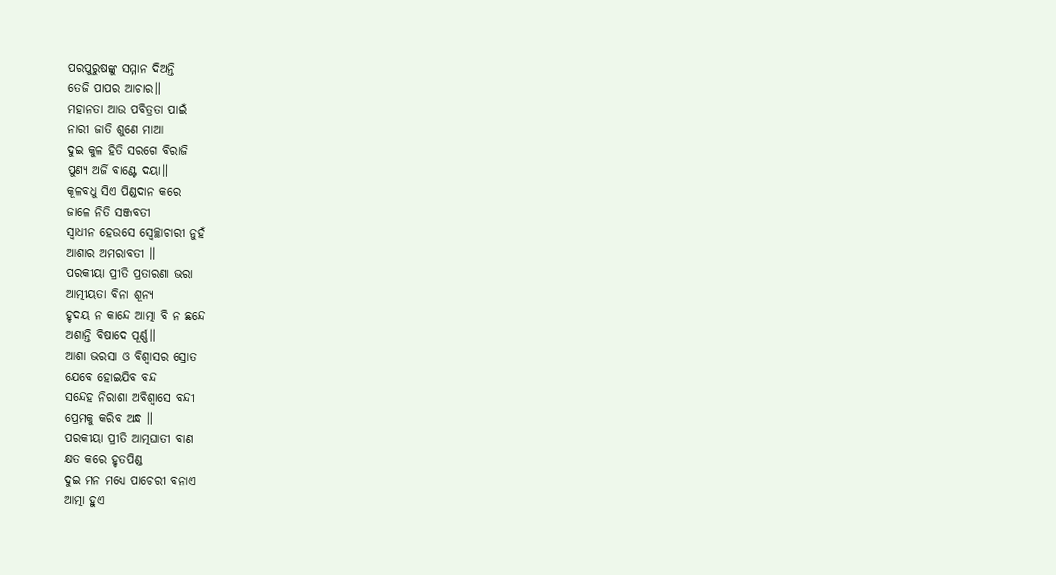ପରପୁରୁଷଙ୍କୁ ସମ୍ମାନ ଦିଅନ୍ତି
ତେଜି ପାପର ଆଚାର॥
ମହାନତା ଆଉ ପବିତ୍ରତା ପାଇଁ
ନାରୀ ଜାତି ଶୁଣେ ମାଆ
ଦୁଇ କୁଳ ହିତି ସରଗେ ବିରାଜି
ପୁଣ୍ୟ ଅର୍ଜି ବାଣ୍ଟେ ଦୟା॥
କୂଳବଧୁ ସିଏ ପିଣ୍ଡଦାନ କରେ
ଜାଳେ ନିତି ସଞ୍ଜବତୀ
ସ୍ୱାଧୀନ ହେଉସେ ସ୍ୱେଚ୍ଛାଚାରୀ ନୁହଁ
ଆଶାର ଅମରାବତୀ ॥
ପରକୀୟା ପ୍ରୀତି ପ୍ରତାରଣା ଭରା
ଆତ୍ମୀୟତା ବିନା ଶୂନ୍ୟ
ହୃଦୟ ନ କାନ୍ଦେ ଆତ୍ମା ବି ନ ଛନ୍ଦେ
ଅଶାନ୍ତି ବିଷାଦେ ପୂର୍ଣ୍ଣ॥
ଆଶା ଭରସା ଓ ବିଶ୍ୱାସର ସ୍ରୋତ
ଯେବେ ହୋଇଯିବ ବନ୍ଦ
ସନ୍ଦେହ ନିରାଶା ଅବିଶ୍ୱାସେ ବନ୍ଦୀ
ପ୍ରେମକୁ କରିବ ଅନ୍ଧ ॥
ପରକୀୟା ପ୍ରୀତି ଆତ୍ମଘାତୀ ବାଣ
କ୍ଷତ କରେ ହୃତପିଣ୍ଡ
ଦୁଇ ମନ ମଧ୍ୟେ ପାଚେରୀ ବନାଏ
ଆତ୍ମା ହୁଏ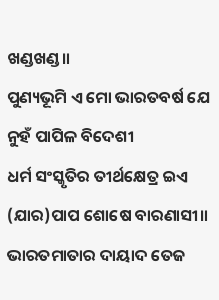ଖଣ୍ଡଖଣ୍ଡ॥
ପୁଣ୍ୟଭୂମି ଏ ମୋ ଭାରତବର୍ଷ ଯେ
ନୁହଁ ପାପିଳ ବିଦେଶୀ
ଧର୍ମ ସଂସ୍କୃତିର ତୀର୍ଥକ୍ଷେତ୍ର ଇଏ
(ଯାର)ପାପ ଶୋଷେ ବାରଣାସୀ॥
ଭାରତମାତାର ଦାୟାଦ ତେଜ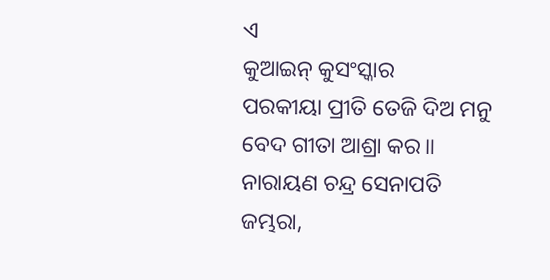ଏ
କୁଆଇନ୍ କୁସଂସ୍କାର
ପରକୀୟା ପ୍ରୀତି ତେଜି ଦିଅ ମନୁ
ବେଦ ଗୀତା ଆଶ୍ରା କର॥
ନାରାୟଣ ଚନ୍ଦ୍ର ସେନାପତି
ଜମ୍ଭରା,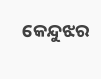କେନ୍ଦୁଝର